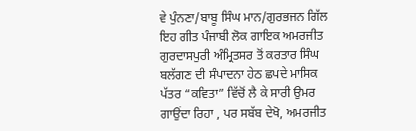ਵੇ ਪੁੰਨਣਾ/ਬਾਬੂ ਸਿੰਘ ਮਾਨ/ਗੁਰਭਜਨ ਗਿੱਲ
ਇਹ ਗੀਤ ਪੰਜਾਬੀ ਲੋਕ ਗਾਇਕ ਅਮਰਜੀਤ ਗੁਰਦਾਸਪੁਰੀ ਅੰਮ੍ਰਿਤਸਰ ਤੋਂ ਕਰਤਾਰ ਸਿੰਘ ਬਲੱਗਣ ਦੀ ਸੰਪਾਦਨਾ ਹੇਠ ਛਪਦੇ ਮਾਸਿਕ ਪੱਤਰ “ਕਵਿਤਾ” ਵਿੱਚੋਂ ਲੈ ਕੇ ਸਾਰੀ ਉਮਰ ਗਾਉਂਦਾ ਰਿਹਾ , ਪਰ ਸਬੱਬ ਦੇਖੋ, ਅਮਰਜੀਤ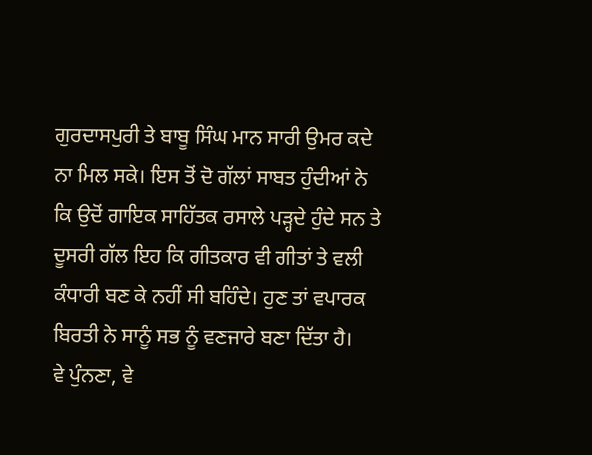ਗੁਰਦਾਸਪੁਰੀ ਤੇ ਬਾਬੂ ਸਿੰਘ ਮਾਨ ਸਾਰੀ ਉਮਰ ਕਦੇ ਨਾ ਮਿਲ ਸਕੇ। ਇਸ ਤੋਂ ਦੋ ਗੱਲਾਂ ਸਾਬਤ ਹੁੰਦੀਆਂ ਨੇ ਕਿ ਉਦੋਂ ਗਾਇਕ ਸਾਹਿੱਤਕ ਰਸਾਲੇ ਪੜ੍ਹਦੇ ਹੁੰਦੇ ਸਨ ਤੇ ਦੂਸਰੀ ਗੱਲ ਇਹ ਕਿ ਗੀਤਕਾਰ ਵੀ ਗੀਤਾਂ ਤੇ ਵਲੀ ਕੰਧਾਰੀ ਬਣ ਕੇ ਨਹੀਂ ਸੀ ਬਹਿੰਦੇ। ਹੁਣ ਤਾਂ ਵਪਾਰਕ ਬਿਰਤੀ ਨੇ ਸਾਨੂੰ ਸਭ ਨੂੰ ਵਣਜਾਰੇ ਬਣਾ ਦਿੱਤਾ ਹੈ।
ਵੇ ਪੁੰਨਣਾ, ਵੇ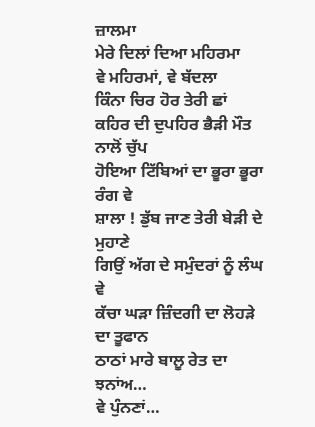ਜ਼ਾਲਮਾ
ਮੇਰੇ ਦਿਲਾਂ ਦਿਆ ਮਹਿਰਮਾ
ਵੇ ਮਹਿਰਮਾਂ, ਵੇ ਬੱਦਲਾ
ਕਿੰਨਾ ਚਿਰ ਹੋਰ ਤੇਰੀ ਛਾਂ
ਕਹਿਰ ਦੀ ਦੁਪਹਿਰ ਭੈੜੀ ਮੌਤ ਨਾਲੋਂ ਚੁੱਪ
ਹੋਇਆ ਟਿੱਬਿਆਂ ਦਾ ਭੂਰਾ ਭੂਰਾ ਰੰਗ ਵੇ
ਸ਼ਾਲਾ ! ਡੁੱਬ ਜਾਣ ਤੇਰੀ ਬੇੜੀ ਦੇ ਮੁਹਾਣੇ
ਗਿਉਂ ਅੱਗ ਦੇ ਸਮੁੰਦਰਾਂ ਨੂੰ ਲੰਘ ਵੇ
ਕੱਚਾ ਘੜਾ ਜ਼ਿੰਦਗੀ ਦਾ ਲੋਹੜੇ ਦਾ ਤੂਫਾਨ
ਠਾਠਾਂ ਮਾਰੇ ਬਾਲੂ ਰੇਤ ਦਾ ਝਨਾਂਅ…
ਵੇ ਪੁੰਨਣਾਂ…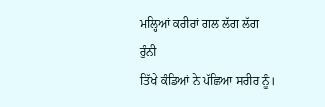ਮਲ੍ਹਿਆਂ ਕਰੀਰਾਂ ਗਲ ਲੱਗ ਲੱਗ ਰੁੰਨੀ
ਤਿੱਖੇ ਕੰਡਿਆਂ ਨੇ ਪੱਛਿਆ ਸਰੀਰ ਨੂੰ।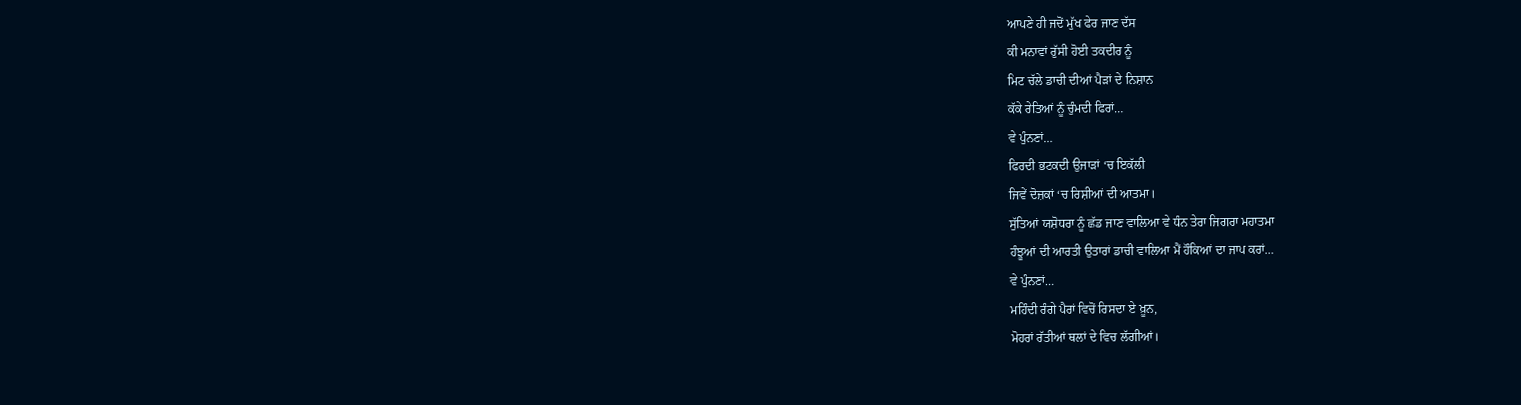ਆਪਣੇ ਹੀ ਜਦੋਂ ਮੁੱਖ ਫੇਰ ਜਾਣ ਦੱਸ
ਕੀ ਮਨਾਵਾਂ ਰੁੱਸੀ ਹੋਈ ਤਕਦੀਰ ਨੂੰ
ਮਿਟ ਚੱਲੇ ਡਾਚੀ ਦੀਆਂ ਪੈੜਾਂ ਦੇ ਨਿਸ਼ਾਨ
ਕੱਕੇ ਰੇਤਿਆਂ ਨੂੰ ਚੁੰਮਦੀ ਫਿਰਾਂ…
ਵੇ ਪੁੰਨਣਾਂ…
ਫਿਰਦੀ ਭਟਕਦੀ ਉਜਾੜਾਂ ‘ਚ ਇਕੱਲੀ
ਜਿਵੇਂ ਦੋਜ਼ਕਾਂ ‘ਚ ਰਿਸ਼ੀਆਂ ਦੀ ਆਤਮਾ।
ਸੁੱਤਿਆਂ ਯਸ਼ੋਧਰਾ ਨੂੰ ਛੱਡ ਜਾਣ ਵਾਲਿਆ ਵੇ ਧੰਨ ਤੇਰਾ ਜਿਗਰਾ ਮਹਾਤਮਾ
ਹੰਝੂਆਂ ਦੀ ਆਰਤੀ ਉਤਾਰਾਂ ਡਾਚੀ ਵਾਲਿਆ ਮੈਂ ਹੌਕਿਆਂ ਦਾ ਜਾਪ ਕਰਾਂ…
ਵੇ ਪੁੰਨਣਾਂ…
ਮਹਿੰਦੀ ਰੰਗੇ ਪੈਰਾਂ ਵਿਚੋਂ ਰਿਸਦਾ ਏ ਖ਼ੂਨ,
ਮੋਹਰਾਂ ਰੱਤੀਆਂ ਥਲਾਂ ਦੇ ਵਿਚ ਲੱਗੀਆਂ।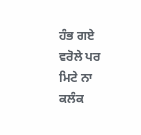ਹੰਭ ਗਏ ਵਰੋਲੇ ਪਰ ਮਿਟੇ ਨਾ ਕਲੰਕ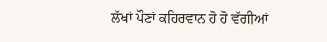ਲੱਖਾਂ ਪੌਣਾਂ ਕਹਿਰਵਾਨ ਹੋ ਹੋ ਵੱਗੀਆਂ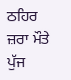ਠਹਿਰ ਜ਼ਰਾ ਮੌਤੇ ਪੁੱਜ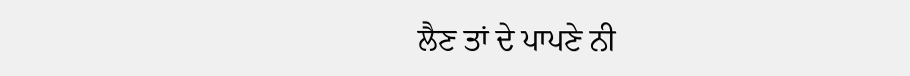ਲੈਣ ਤਾਂ ਦੇ ਪਾਪਣੇ ਨੀ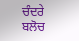ਚੰਦਰੇ ਬਲੋਚ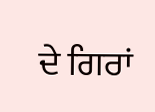ਦੇ ਗਿਰਾਂ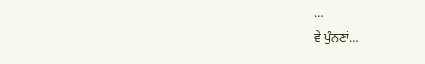…
ਵੇ ਪੁੰਨਣਾਂ…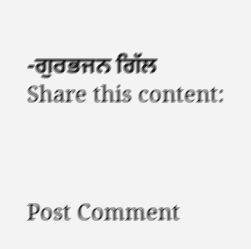-ਗੁਰਭਜਨ ਗਿੱਲ
Share this content:



Post Comment